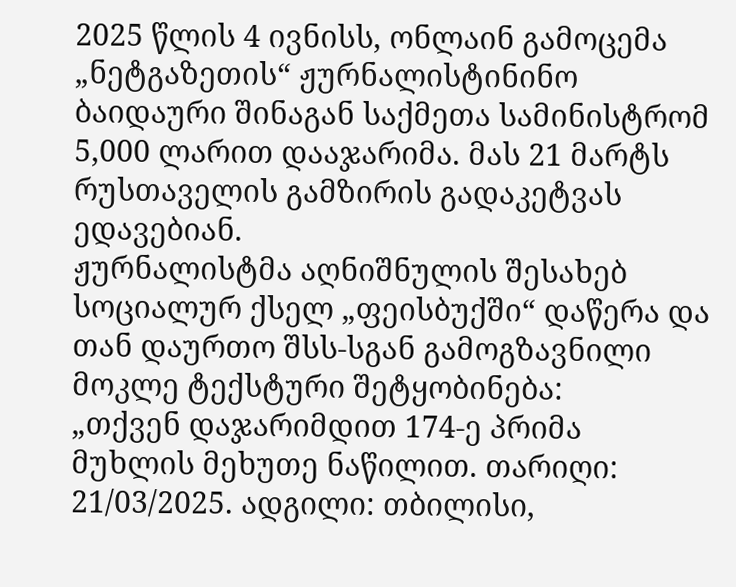2025 წლის 4 ივნისს, ონლაინ გამოცემა „ნეტგაზეთის“ ჟურნალისტინინო ბაიდაური შინაგან საქმეთა სამინისტრომ 5,000 ლარით დააჯარიმა. მას 21 მარტს რუსთაველის გამზირის გადაკეტვას ედავებიან.
ჟურნალისტმა აღნიშნულის შესახებ სოციალურ ქსელ „ფეისბუქში“ დაწერა და თან დაურთო შსს-სგან გამოგზავნილი მოკლე ტექსტური შეტყობინება:
„თქვენ დაჯარიმდით 174-ე პრიმა მუხლის მეხუთე ნაწილით. თარიღი: 21/03/2025. ადგილი: თბილისი,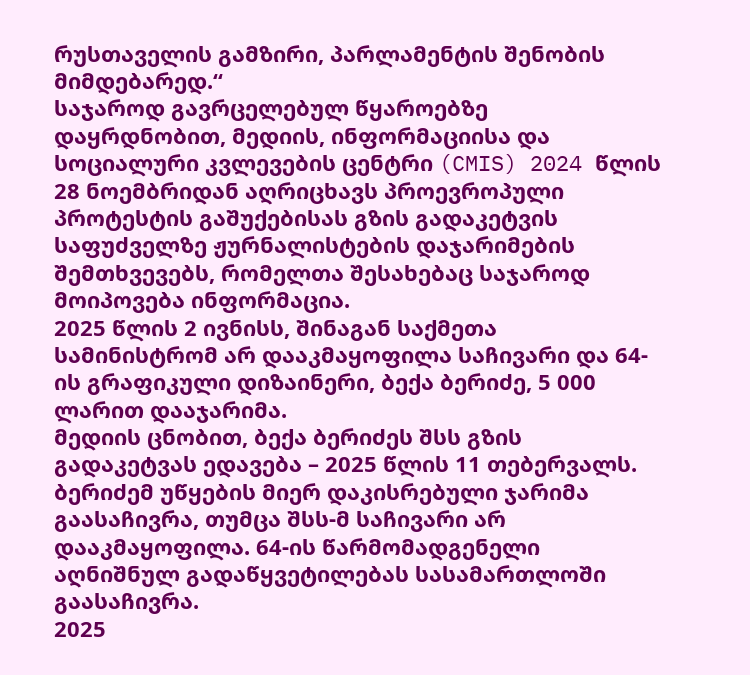რუსთაველის გამზირი, პარლამენტის შენობის მიმდებარედ.“
საჯაროდ გავრცელებულ წყაროებზე დაყრდნობით, მედიის, ინფორმაციისა და სოციალური კვლევების ცენტრი (CMIS) 2024 წლის 28 ნოემბრიდან აღრიცხავს პროევროპული პროტესტის გაშუქებისას გზის გადაკეტვის საფუძველზე ჟურნალისტების დაჯარიმების შემთხვევებს, რომელთა შესახებაც საჯაროდ მოიპოვება ინფორმაცია.
2025 წლის 2 ივნისს, შინაგან საქმეთა სამინისტრომ არ დააკმაყოფილა საჩივარი და 64-ის გრაფიკული დიზაინერი, ბექა ბერიძე, 5 000 ლარით დააჯარიმა.
მედიის ცნობით, ბექა ბერიძეს შსს გზის გადაკეტვას ედავება – 2025 წლის 11 თებერვალს. ბერიძემ უწყების მიერ დაკისრებული ჯარიმა გაასაჩივრა, თუმცა შსს-მ საჩივარი არ დააკმაყოფილა. 64-ის წარმომადგენელი აღნიშნულ გადაწყვეტილებას სასამართლოში გაასაჩივრა.
2025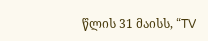წლის 31 მაისს, “TV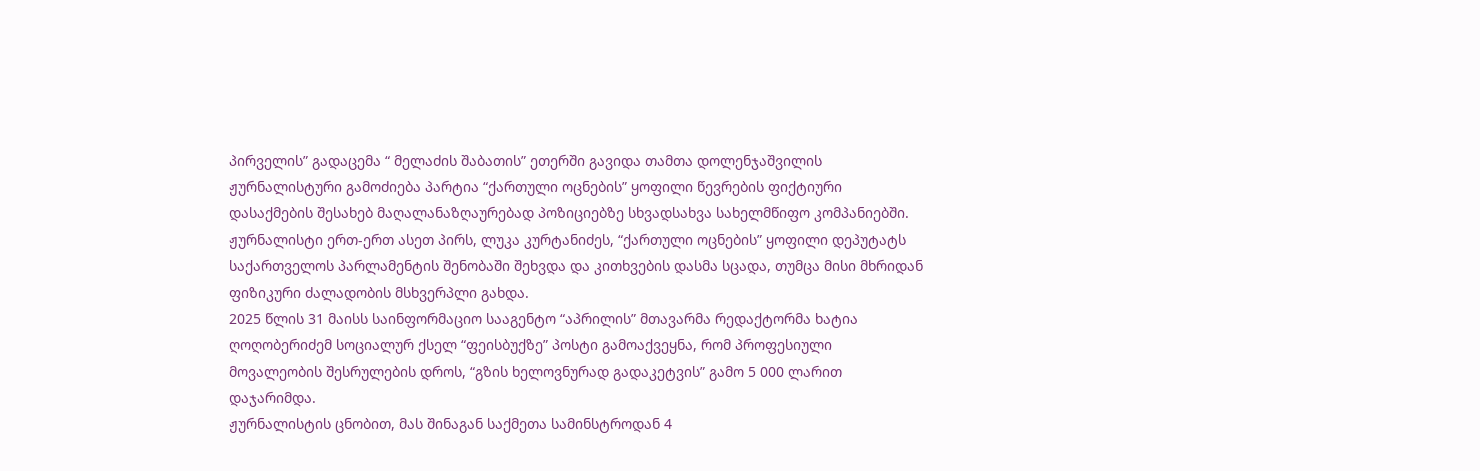პირველის” გადაცემა “ მელაძის შაბათის” ეთერში გავიდა თამთა დოლენჯაშვილის ჟურნალისტური გამოძიება პარტია “ქართული ოცნების” ყოფილი წევრების ფიქტიური დასაქმების შესახებ მაღალანაზღაურებად პოზიციებზე სხვადსახვა სახელმწიფო კომპანიებში. ჟურნალისტი ერთ-ერთ ასეთ პირს, ლუკა კურტანიძეს, “ქართული ოცნების” ყოფილი დეპუტატს საქართველოს პარლამენტის შენობაში შეხვდა და კითხვების დასმა სცადა, თუმცა მისი მხრიდან ფიზიკური ძალადობის მსხვერპლი გახდა.
2025 წლის 31 მაისს საინფორმაციო სააგენტო “აპრილის” მთავარმა რედაქტორმა ხატია ღოღობერიძემ სოციალურ ქსელ “ფეისბუქზე” პოსტი გამოაქვეყნა, რომ პროფესიული მოვალეობის შესრულების დროს, “გზის ხელოვნურად გადაკეტვის” გამო 5 000 ლარით დაჯარიმდა.
ჟურნალისტის ცნობით, მას შინაგან საქმეთა სამინსტროდან 4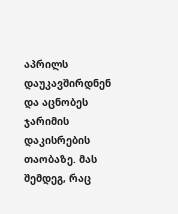აპრილს დაუკავშირდნენ და აცნობეს ჯარიმის დაკისრების თაობაზე. მას შემდეგ, რაც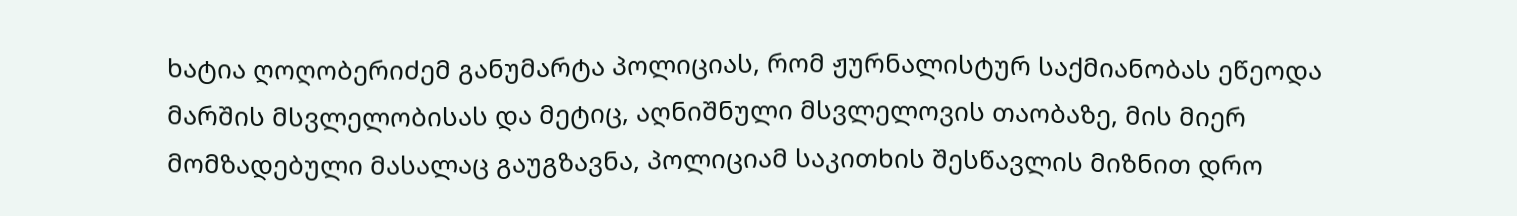ხატია ღოღობერიძემ განუმარტა პოლიციას, რომ ჟურნალისტურ საქმიანობას ეწეოდა მარშის მსვლელობისას და მეტიც, აღნიშნული მსვლელოვის თაობაზე, მის მიერ მომზადებული მასალაც გაუგზავნა, პოლიციამ საკითხის შესწავლის მიზნით დრო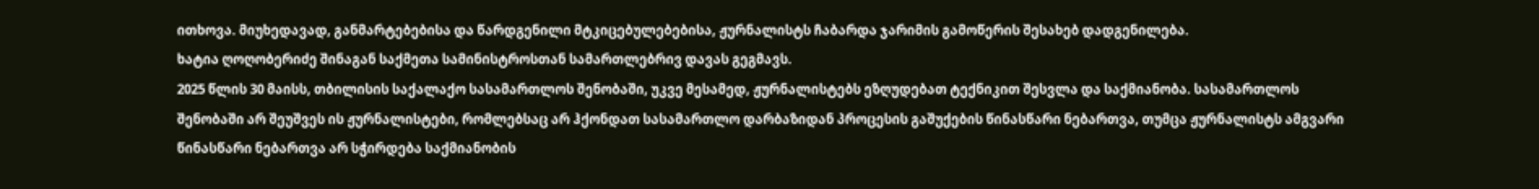ითხოვა. მიუხედავად, განმარტებებისა და წარდგენილი მტკიცებულებებისა, ჟურნალისტს ჩაბარდა ჯარიმის გამოწერის შესახებ დადგენილება.
ხატია ღოღობერიძე შინაგან საქმეთა სამინისტროსთან სამართლებრივ დავას გეგმავს.
2025 წლის 30 მაისს, თბილისის საქალაქო სასამართლოს შენობაში, უკვე მესამედ, ჟურნალისტებს ეზღუდებათ ტექნიკით შესვლა და საქმიანობა. სასამართლოს შენობაში არ შეუშვეს ის ჟურნალისტები, რომლებსაც არ ჰქონდათ სასამართლო დარბაზიდან პროცესის გაშუქების წინასწარი ნებართვა, თუმცა ჟურნალისტს ამგვარი წინასწარი ნებართვა არ სჭირდება საქმიანობის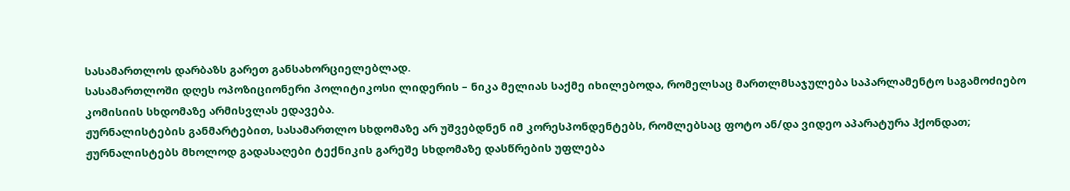სასამართლოს დარბაზს გარეთ განსახორციელებლად.
სასამართლოში დღეს ოპოზიციონერი პოლიტიკოსი ლიდერის – ნიკა მელიას საქმე იხილებოდა, რომელსაც მართლმსაჯულება საპარლამენტო საგამოძიებო კომისიის სხდომაზე არმისვლას ედავება.
ჟურნალისტების განმარტებით, სასამართლო სხდომაზე არ უშვებდნენ იმ კორესპონდენტებს, რომლებსაც ფოტო ან/და ვიდეო აპარატურა ჰქონდათ; ჟურნალისტებს მხოლოდ გადასაღები ტექნიკის გარეშე სხდომაზე დასწრების უფლება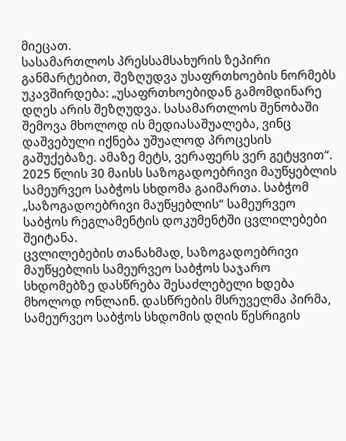მიეცათ.
სასამართლოს პრესსამსახურის ზეპირი განმარტებით, შეზღუდვა უსაფრთხოების ნორმებს უკავშირდება: „უსაფრთხოებიდან გამომდინარე დღეს არის შეზღუდვა. სასამართლოს შენობაში შემოვა მხოლოდ ის მედიასაშუალება, ვინც დაშვებული იქნება უშუალოდ პროცესის გაშუქებაზე. ამაზე მეტს, ვერაფერს ვერ გეტყვით“.
2025 წლის 30 მაისს საზოგადოებრივი მაუწყებლის სამეურვეო საბჭოს სხდომა გაიმართა. საბჭომ „საზოგადოებრივი მაუწყებლის“ სამეურვეო საბჭოს რეგლამენტის დოკუმენტში ცვლილებები შეიტანა.
ცვლილებების თანახმად, საზოგადოებრივი მაუწყებლის სამეურვეო საბჭოს საჯარო სხდომებზე დასწრება შესაძლებელი ხდება მხოლოდ ონლაინ. დასწრების მსრუველმა პირმა, სამეურვეო საბჭოს სხდომის დღის წესრიგის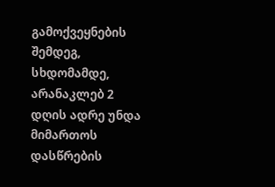გამოქვეყნების შემდეგ, სხდომამდე, არანაკლებ 2 დღის ადრე უნდა მიმართოს დასწრების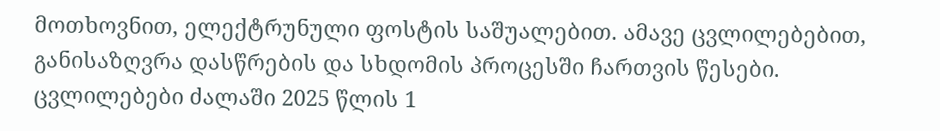მოთხოვნით, ელექტრუნული ფოსტის საშუალებით. ამავე ცვლილებებით, განისაზღვრა დასწრების და სხდომის პროცესში ჩართვის წესები. ცვლილებები ძალაში 2025 წლის 1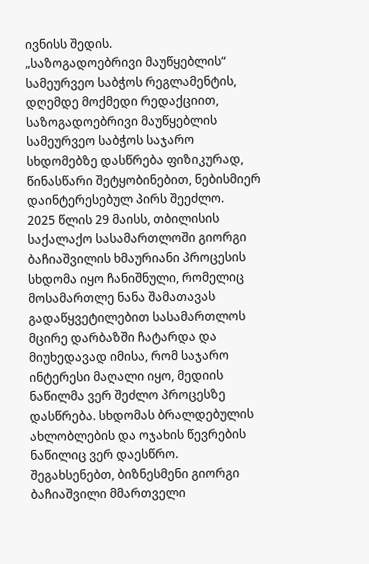ივნისს შედის.
„საზოგადოებრივი მაუწყებლის“ სამეურვეო საბჭოს რეგლამენტის, დღემდე მოქმედი რედაქციით, საზოგადოებრივი მაუწყებლის სამეურვეო საბჭოს საჯარო სხდომებზე დასწრება ფიზიკურად, წინასწარი შეტყობინებით, ნებისმიერ დაინტერესებულ პირს შეეძლო.
2025 წლის 29 მაისს, თბილისის საქალაქო სასამართლოში გიორგი ბაჩიაშვილის ხმაურიანი პროცესის სხდომა იყო ჩანიშნული, რომელიც მოსამართლე ნანა შამათავას გადაწყვეტილებით სასამართლოს მცირე დარბაზში ჩატარდა და მიუხედავად იმისა, რომ საჯარო ინტერესი მაღალი იყო, მედიის ნაწილმა ვერ შეძლო პროცესზე დასწრება. სხდომას ბრალდებულის ახლობლების და ოჯახის წევრების ნაწილიც ვერ დაესწრო.
შეგახსენებთ, ბიზნესმენი გიორგი ბაჩიაშვილი მმართველი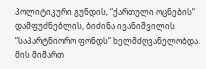პოლიტიკური გუნდის, “ქართული ოცნების” დამფუძნებლის, ბიძინა ივანიშვილის “საპარტნიორო ფონდს” ხელმძღვანელობდა. მის მიმართ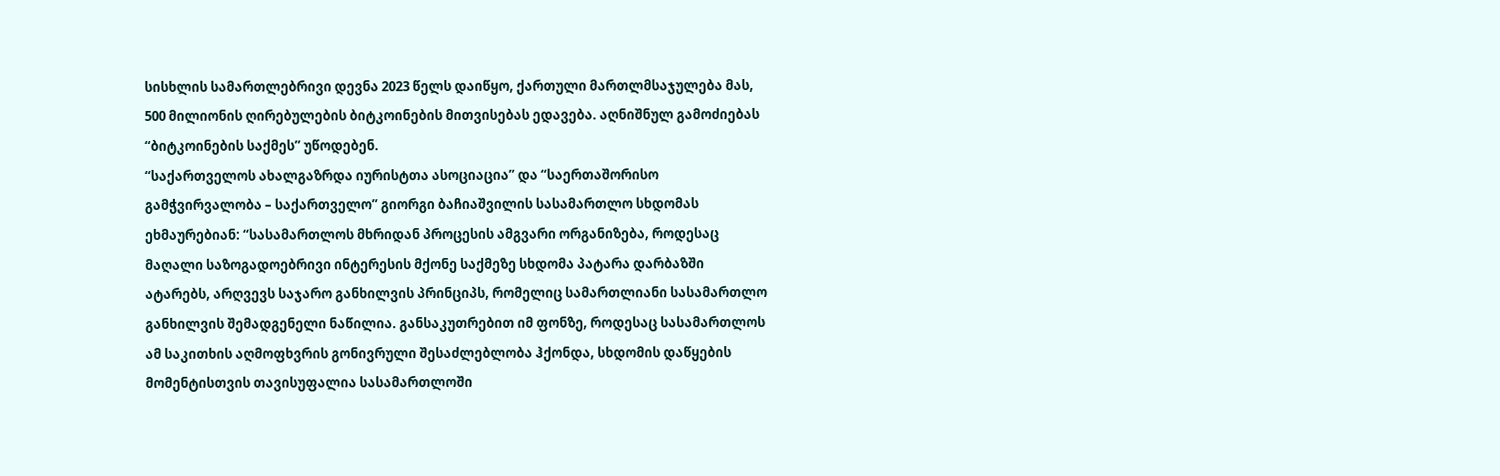სისხლის სამართლებრივი დევნა 2023 წელს დაიწყო, ქართული მართლმსაჯულება მას, 500 მილიონის ღირებულების ბიტკოინების მითვისებას ედავება. აღნიშნულ გამოძიებას “ბიტკოინების საქმეს” უწოდებენ.
“საქართველოს ახალგაზრდა იურისტთა ასოციაცია” და “საერთაშორისო გამჭვირვალობა – საქართველო” გიორგი ბაჩიაშვილის სასამართლო სხდომას ეხმაურებიან: “სასამართლოს მხრიდან პროცესის ამგვარი ორგანიზება, როდესაც მაღალი საზოგადოებრივი ინტერესის მქონე საქმეზე სხდომა პატარა დარბაზში ატარებს, არღვევს საჯარო განხილვის პრინციპს, რომელიც სამართლიანი სასამართლო განხილვის შემადგენელი ნაწილია. განსაკუთრებით იმ ფონზე, როდესაც სასამართლოს ამ საკითხის აღმოფხვრის გონივრული შესაძლებლობა ჰქონდა, სხდომის დაწყების მომენტისთვის თავისუფალია სასამართლოში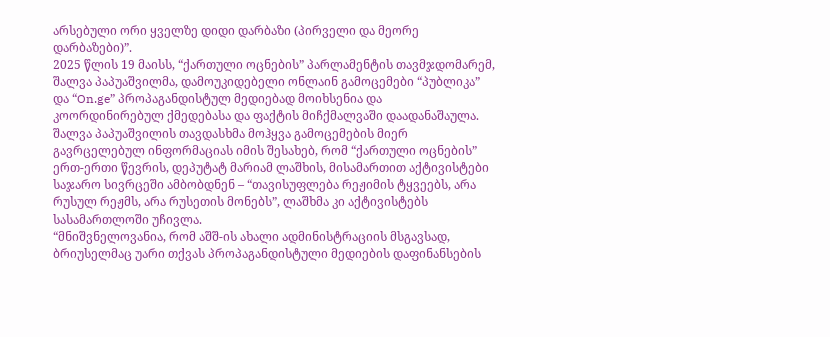არსებული ორი ყველზე დიდი დარბაზი (პირველი და მეორე დარბაზები)”.
2025 წლის 19 მაისს, “ქართული ოცნების” პარლამენტის თავმჯდომარემ, შალვა პაპუაშვილმა, დამოუკიდებელი ონლაინ გამოცემები “პუბლიკა” და “On.ge” პროპაგანდისტულ მედიებად მოიხსენია და კოორდინირებულ ქმედებასა და ფაქტის მიჩქმალვაში დაადანაშაულა.
შალვა პაპუაშვილის თავდასხმა მოჰყვა გამოცემების მიერ გავრცელებულ ინფორმაციას იმის შესახებ, რომ “ქართული ოცნების” ერთ-ერთი წევრის, დეპუტატ მარიამ ლაშხის, მისამართით აქტივისტები საჯარო სივრცეში ამბობდნენ – “თავისუფლება რეჟიმის ტყვეებს, არა რუსულ რეჟმს, არა რუსეთის მონებს”, ლაშხმა კი აქტივისტებს სასამართლოში უჩივლა.
“მნიშვნელოვანია, რომ აშშ-ის ახალი ადმინისტრაციის მსგავსად, ბრიუსელმაც უარი თქვას პროპაგანდისტული მედიების დაფინანსების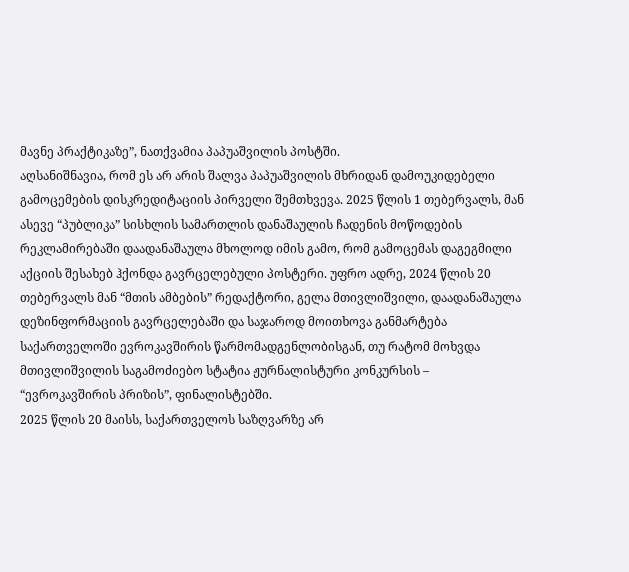მავნე პრაქტიკაზე”, ნათქვამია პაპუაშვილის პოსტში.
აღსანიშნავია, რომ ეს არ არის შალვა პაპუაშვილის მხრიდან დამოუკიდებელი გამოცემების დისკრედიტაციის პირველი შემთხვევა. 2025 წლის 1 თებერვალს, მან ასევე “პუბლიკა” სისხლის სამართლის დანაშაულის ჩადენის მოწოდების რეკლამირებაში დაადანაშაულა მხოლოდ იმის გამო, რომ გამოცემას დაგეგმილი აქციის შესახებ ჰქონდა გავრცელებული პოსტერი. უფრო ადრე, 2024 წლის 20 თებერვალს მან “მთის ამბების” რედაქტორი, გელა მთივლიშვილი, დაადანაშაულა დეზინფორმაციის გავრცელებაში და საჯაროდ მოითხოვა განმარტება საქართველოში ევროკავშირის წარმომადგენლობისგან, თუ რატომ მოხვდა მთივლიშვილის საგამოძიებო სტატია ჟურნალისტური კონკურსის – “ევროკავშირის პრიზის”, ფინალისტებში.
2025 წლის 20 მაისს, საქართველოს საზღვარზე არ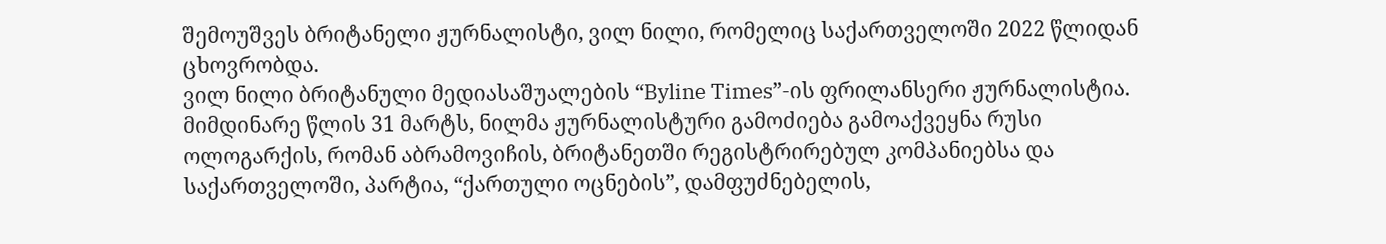შემოუშვეს ბრიტანელი ჟურნალისტი, ვილ ნილი, რომელიც საქართველოში 2022 წლიდან ცხოვრობდა.
ვილ ნილი ბრიტანული მედიასაშუალების “Byline Times”-ის ფრილანსერი ჟურნალისტია. მიმდინარე წლის 31 მარტს, ნილმა ჟურნალისტური გამოძიება გამოაქვეყნა რუსი ოლოგარქის, რომან აბრამოვიჩის, ბრიტანეთში რეგისტრირებულ კომპანიებსა და საქართველოში, პარტია, “ქართული ოცნების”, დამფუძნებელის,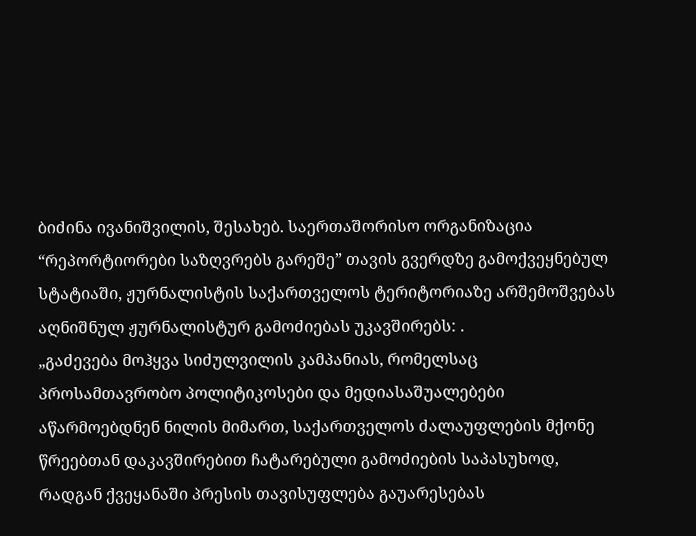ბიძინა ივანიშვილის, შესახებ. საერთაშორისო ორგანიზაცია “რეპორტიორები საზღვრებს გარეშე” თავის გვერდზე გამოქვეყნებულ სტატიაში, ჟურნალისტის საქართველოს ტერიტორიაზე არშემოშვებას აღნიშნულ ჟურნალისტურ გამოძიებას უკავშირებს: .
„გაძევება მოჰყვა სიძულვილის კამპანიას, რომელსაც პროსამთავრობო პოლიტიკოსები და მედიასაშუალებები აწარმოებდნენ ნილის მიმართ, საქართველოს ძალაუფლების მქონე წრეებთან დაკავშირებით ჩატარებული გამოძიების საპასუხოდ, რადგან ქვეყანაში პრესის თავისუფლება გაუარესებას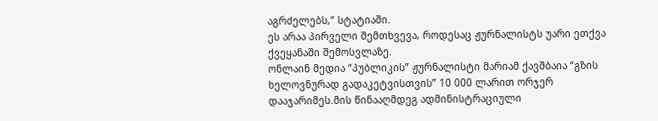აგრძელებს,“ სტატიაში.
ეს არაა პირველი შემთხვევა, როდესაც ჟურნალისტს უარი ეთქვა ქვეყანაში შემოსვლაზე.
ონლაინ მედია “პუბლიკის” ჟურნალისტი მარიამ ქავშბაია “გზის ხელოვნურად გადაკეტვისთვის” 10 000 ლარით ორჯერ დააჯარიმეს.მის წინააღმდეგ ადმინისტრაციული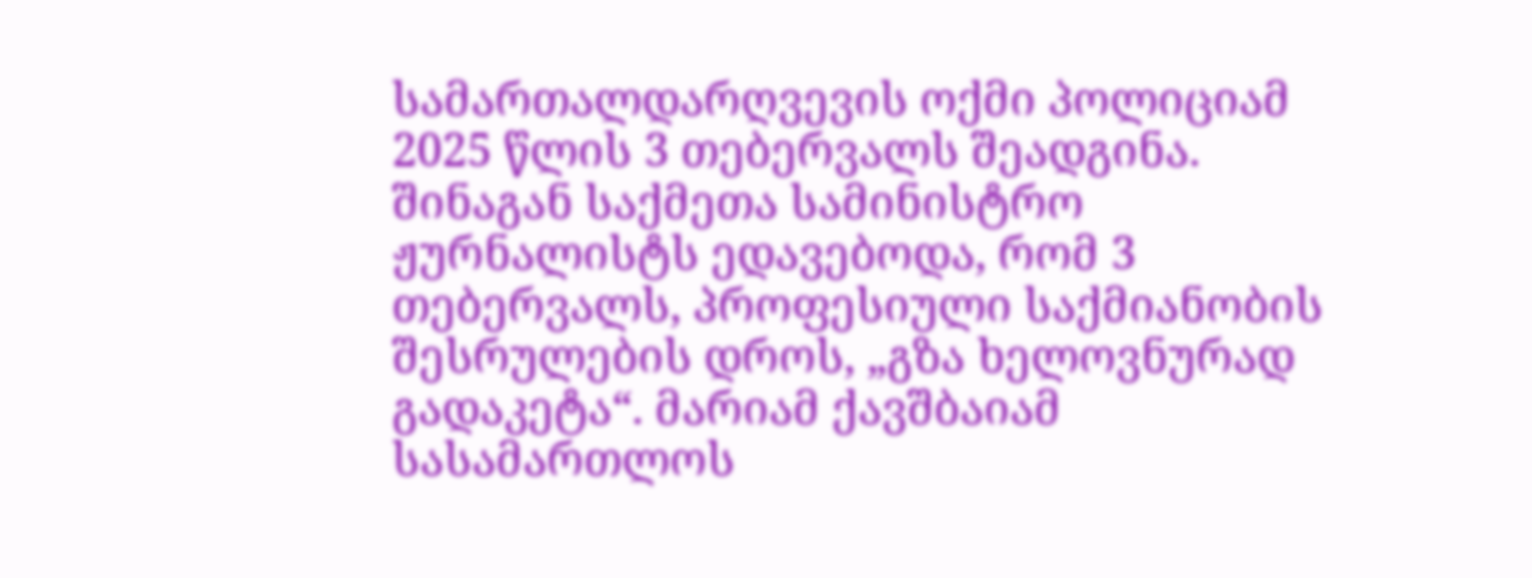სამართალდარღვევის ოქმი პოლიციამ 2025 წლის 3 თებერვალს შეადგინა. შინაგან საქმეთა სამინისტრო ჟურნალისტს ედავებოდა, რომ 3 თებერვალს, პროფესიული საქმიანობის შესრულების დროს, „გზა ხელოვნურად გადაკეტა“. მარიამ ქავშბაიამ სასამართლოს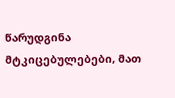წარუდგინა მტკიცებულებები, მათ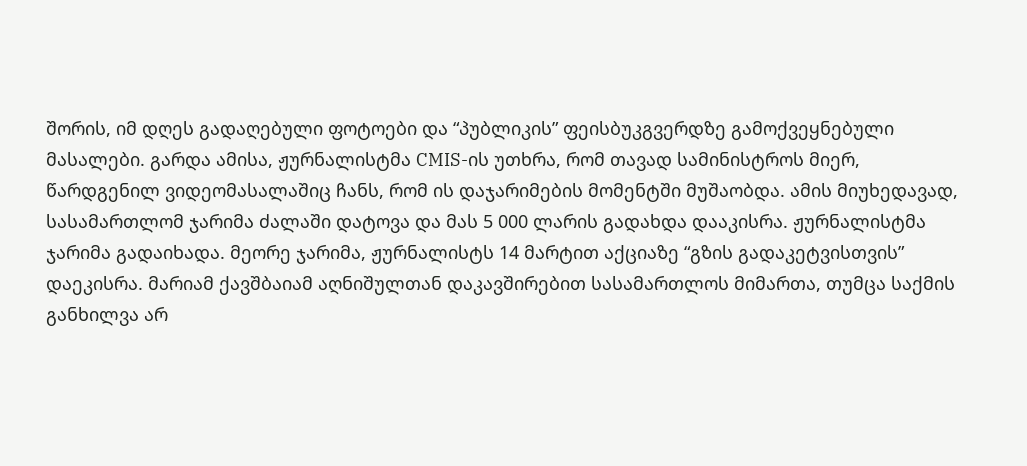შორის, იმ დღეს გადაღებული ფოტოები და “პუბლიკის” ფეისბუკგვერდზე გამოქვეყნებული მასალები. გარდა ამისა, ჟურნალისტმა CMIS-ის უთხრა, რომ თავად სამინისტროს მიერ, წარდგენილ ვიდეომასალაშიც ჩანს, რომ ის დაჯარიმების მომენტში მუშაობდა. ამის მიუხედავად, სასამართლომ ჯარიმა ძალაში დატოვა და მას 5 000 ლარის გადახდა დააკისრა. ჟურნალისტმა ჯარიმა გადაიხადა. მეორე ჯარიმა, ჟურნალისტს 14 მარტით აქციაზე “გზის გადაკეტვისთვის” დაეკისრა. მარიამ ქავშბაიამ აღნიშულთან დაკავშირებით სასამართლოს მიმართა, თუმცა საქმის განხილვა არ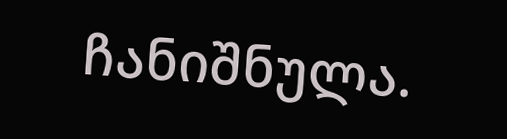ჩანიშნულა.